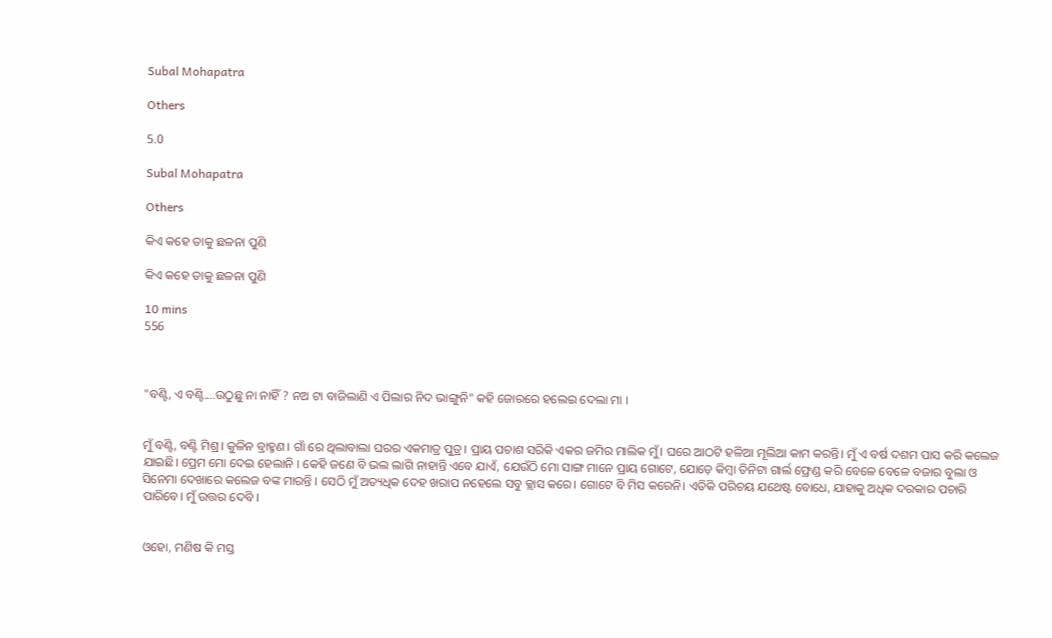Subal Mohapatra

Others

5.0

Subal Mohapatra

Others

କିଏ କହେ ତାକୁ ଛଳନା ପୁଣି

କିଏ କହେ ତାକୁ ଛଳନା ପୁଣି

10 mins
556



"ବଣ୍ଟି, ଏ ବଣ୍ଟି....ଉଠୁଛୁ ନା ନାହିଁ ? ନଅ ଟା ବାଜିଲାଣି ଏ ପିଲାର ନିଦ ଭାଙ୍ଗୁନି" କହି ଜୋରରେ ହଲେଇ ଦେଲା ମା ।


ମୁଁ ବଣ୍ଟି, ବଣ୍ଟି ମିଶ୍ର। କୁଳିନ ବ୍ରାହ୍ମଣ। ଗାଁ ରେ ଥିଲାବାଲା ଘରର ଏକମାତ୍ର ପୁତ୍ର। ପ୍ରାୟ ପଚାଶ ସରିକି ଏକର ଜମିର ମାଲିକ ମୁଁ। ଘରେ ଆଠଟି ହଳିଆ ମୂଲିଆ କାମ କରନ୍ତି। ମୁଁ ଏ ବର୍ଷ ଦଶମ ପାସ କରି କଲେଜ ଯାଇଛି। ପ୍ରେମ ମୋ ଦେଇ ହେଲାନି । କେହି ଜଣେ ବି ଭଲ ଲାଗି ନାହାନ୍ତି ଏବେ ଯାଏଁ, ଯେଉଁଠି ମୋ ସାଙ୍ଗ ମାନେ ପ୍ରାୟ ଗୋଟେ, ଯୋଡ଼େ କିମ୍ବା ତିନିଟା ଗାର୍ଲ ଫ୍ରେଣ୍ଡ କରି ବେଳେ ବେଳେ ବଜାର ବୁଲା ଓ ସିନେମା ଦେଖାରେ କଲେଜ ବଙ୍କ ମାରନ୍ତି । ସେଠି ମୁଁ ଅତ୍ୟଧିକ ଦେହ ଖରାପ ନହେଲେ ସବୁ କ୍ଲାସ କରେ। ଗୋଟେ ବି ମିସ କରେନି। ଏତିକି ପରିଚୟ ଯଥେଷ୍ଟ ବୋଧେ, ଯାହାକୁ ଅଧିକ ଦରକାର ପଚାରି ପାରିବେ। ମୁଁ ଉତ୍ତର ଦେବି ।


ଓହୋ, ମଣିଷ କି ମସ୍ତ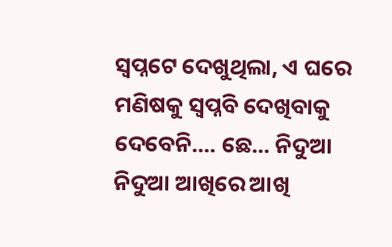ସ୍ବପ୍ନଟେ ଦେଖୁଥିଲା, ଏ ଘରେ ମଣିଷକୁ ସ୍ବପ୍ନବି ଦେଖିବାକୁ ଦେବେନି.... ଛେ... ନିଦୁଆ ନିଦୁଆ ଆଖିରେ ଆଖି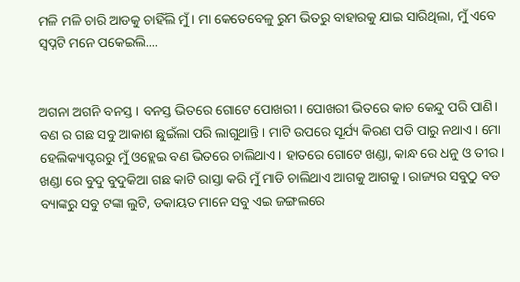ମଳି ମଳି ଚାରି ଆଡକୁ ଚାହିଁଲି ମୁଁ। ମା କେତେବେଳୁ ରୁମ ଭିତରୁ ବାହାରକୁ ଯାଇ ସାରିଥିଲା, ମୁଁ ଏବେ ସ୍ବପ୍ନଟି ମନେ ପକେଇଲି....


ଅଗନା ଅଗନି ବନସ୍ତ। ବନସ୍ତ ଭିତରେ ଗୋଟେ ପୋଖରୀ। ପୋଖରୀ ଭିତରେ କାଚ କେନ୍ଦୁ ପରି ପାଣି। ବଣ ର ଗଛ ସବୁ ଆକାଶ ଛୁଇଁଲା ପରି ଲାଗୁଥାନ୍ତି। ମାଟି ଉପରେ ସୂର୍ଯ୍ୟ କିରଣ ପଡି ପାରୁ ନଥାଏ। ମୋ ହେଲିକ୍ୟାପ୍ଟରରୁ ମୁଁ ଓହ୍ଲେଇ ବଣ ଭିତରେ ଚାଲିଥାଏ। ହାତରେ ଗୋଟେ ଖଣ୍ଡା, କାନ୍ଧ ରେ ଧନୁ ଓ ତୀର। ଖଣ୍ଡା ରେ ବୁଦୁ ବୁଦୁକିଆ ଗଛ କାଟି ରାସ୍ତା କରି ମୁଁ ମାଡି ଚାଲିଥାଏ ଆଗକୁ ଆଗକୁ। ରାଜ୍ୟର ସବୁଠୁ ବଡ ବ୍ୟାଙ୍କରୁ ସବୁ ଟଙ୍କା ଲୁଟି, ଡକାୟତ ମାନେ ସବୁ ଏଇ ଜଙ୍ଗଲରେ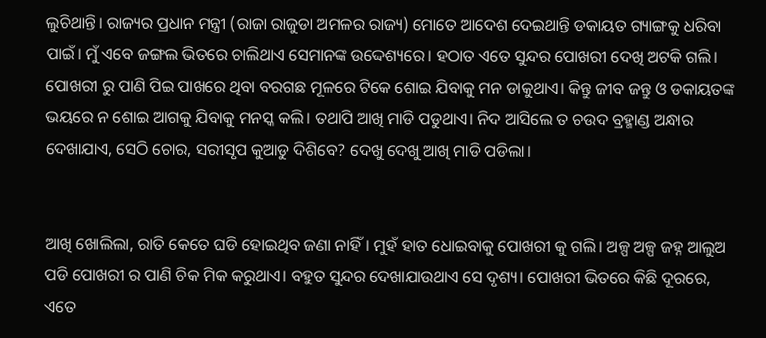ଲୁଚିଥାନ୍ତି। ରାଜ୍ୟର ପ୍ରଧାନ ମନ୍ତ୍ରୀ (ରାଜା ରାଜୁଡା ଅମଳର ରାଜ୍ୟ) ମୋତେ ଆଦେଶ ଦେଇଥାନ୍ତି ଡକାୟତ ଗ୍ୟାଙ୍ଗକୁ ଧରିବା ପାଇଁ। ମୁଁ ଏବେ ଜଙ୍ଗଲ ଭିତରେ ଚାଲିଥାଏ ସେମାନଙ୍କ ଉଦ୍ଦେଶ୍ୟରେ। ହଠାତ ଏତେ ସୁନ୍ଦର ପୋଖରୀ ଦେଖି ଅଟକି ଗଲି। ପୋଖରୀ ରୁ ପାଣି ପିଇ ପାଖରେ ଥିବା ବରଗଛ ମୂଳରେ ଟିକେ ଶୋଇ ଯିବାକୁ ମନ ଡାକୁଥାଏ। କିନ୍ତୁ ଜୀବ ଜନ୍ତୁ ଓ ଡକାୟତଙ୍କ ଭୟରେ ନ ଶୋଇ ଆଗକୁ ଯିବାକୁ ମନସ୍କ କଲି। ତଥାପି ଆଖି ମାଡି ପଡୁଥାଏ। ନିଦ ଆସିଲେ ତ ଚଉଦ ବ୍ରହ୍ମାଣ୍ଡ ଅନ୍ଧାର ଦେଖାଯାଏ, ସେଠି ଚୋର, ସରୀସୃପ କୁଆଡୁ ଦିଶିବେ? ଦେଖୁ ଦେଖୁ ଆଖି ମାଡି ପଡିଲା।


ଆଖି ଖୋଲିଲା, ରାତି କେତେ ଘଡି ହୋଇଥିବ ଜଣା ନାହିଁ। ମୁହଁ ହାତ ଧୋଇବାକୁ ପୋଖରୀ କୁ ଗଲି। ଅଳ୍ପ ଅଳ୍ପ ଜହ୍ନ ଆଲୁଅ ପଡି ପୋଖରୀ ର ପାଣି ଚିକ ମିକ କରୁଥାଏ। ବହୁତ ସୁନ୍ଦର ଦେଖାଯାଉଥାଏ ସେ ଦୃଶ୍ୟ। ପୋଖରୀ ଭିତରେ କିଛି ଦୂରରେ, ଏତେ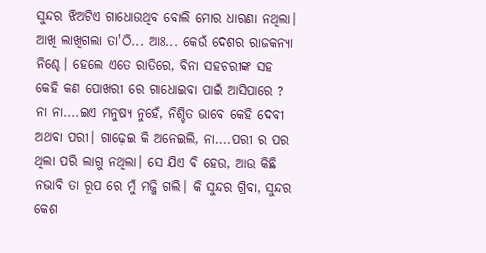ସୁନ୍ଦର ଝିଅଟିଏ ଗାଧୋଉଥିବ ବୋଲି ମୋର ଧାରଣା ନଥିଲା। ଆଖି ଲାଖିଗଲା ତା'ଠି... ଆଃ... କେଉଁ ଦେଶର ରାଜକନ୍ୟା ନିଶ୍ଚେ। ହେଲେ ଏତେ ରାତିରେ, ବିନା ସହଚରୀଙ୍କ ସହ କେହି କଣ ପୋଖରୀ ରେ ଗାଧୋଇବା ପାଇଁ ଆସିପାରେ ? ନା ନା....ଇଏ ମନୁଷ୍ୟ ନୁହେଁ, ନିଶ୍ଚିତ ଭାବେ କେହି ଦେବୀ ଅଥବା ପରୀ। ଗାଢ଼େଇ କି ଅନେଇଲି, ନା....ପରୀ ର ପର ଥିଲା ପରି ଲାଗୁ ନଥିଲା। ସେ ଯିଏ ବି ହେଉ, ଆଉ କିଛି ନଭାବି ତା ରୂପ ରେ ମୁଁ ମଜ୍ଜି ଗଲି। କି ସୁନ୍ଦର ଗ୍ରିବା, ସୁନ୍ଦର କେଶ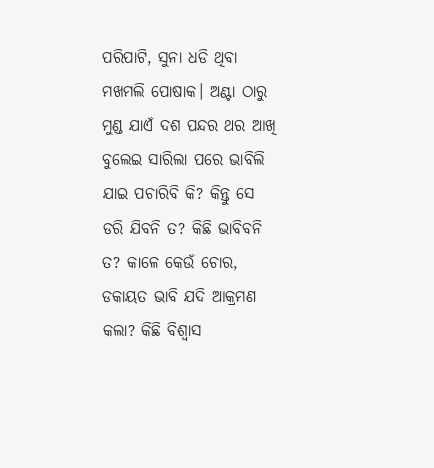ପରିପାଟି, ସୁନା ଧଡି ଥିବା ମଖମଲି ପୋଷାକ। ଅଣ୍ଟା ଠାରୁ ମୁଣ୍ଡ ଯାଏଁ ଦଶ ପନ୍ଦର ଥର ଆଖି ବୁଲେଇ ସାରିଲା ପରେ ଭାବିଲି ଯାଇ ପଚାରିବି କି? କିନ୍ତୁ ସେ ଡରି ଯିବନି ତ? କିଛି ଭାବିବନି ତ? କାଳେ କେଉଁ ଚୋର, ଡକାୟତ ଭାବି ଯଦି ଆକ୍ରମଣ କଲା? କିଛି ବିଶ୍ବାସ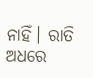ନାହିଁ। ରାତି ଅଧରେ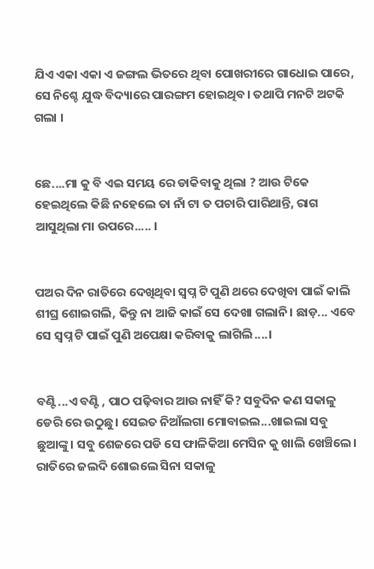ଯିଏ ଏକା ଏକା ଏ ଜଙ୍ଗଲ ଭିତରେ ଥିବା ପୋଖରୀରେ ଗାଧୋଇ ପାରେ, ସେ ନିଶ୍ଚେ ଯୁଦ୍ଧ ବିଦ୍ୟାରେ ପାରଙ୍ଗମ ହୋଇଥିବ। ତଥାପି ମନଟି ଅଟକି ଗଲା ।


ଛେ....ମା କୁ ବି ଏଇ ସମୟ ରେ ଡାକିବାକୁ ଥିଲା ? ଆଉ ଟିକେ ହେଇଥିଲେ କିଛି ନହେଲେ ତା ନାଁ ଟା ତ ପଚାରି ପାରିଥାନ୍ତି, ରାଗ ଆସୁଥିଲା ମା ଉପରେ..... ।


ପଅର ଦିନ ରାତିରେ ଦେଖିଥିବା ସ୍ବପ୍ନ ଟି ପୁଣି ଥରେ ଦେଖିବା ପାଇଁ କାଲି ଶୀଘ୍ର ଶୋଇଗଲି, କିନ୍ତୁ ନା ଆଜି କାଇଁ ସେ ଦେଖା ଗଲାନି। ଛାଡ଼... ଏବେ ସେ ସ୍ବପ୍ନ ଟି ପାଇଁ ପୁଣି ଅପେକ୍ଷା କରିବାକୁ ଲାଗିଲି....।


ବଣ୍ଟି...ଏ ବଣ୍ଟି , ପାଠ ପଢ଼ିବାର ଆଉ ନାହିଁ କି? ସବୁଦିନ କଣ ସକାଳୁ ଡେରି ରେ ଉଠୁଛୁ। ସେଇତ ନିଆଁଲଗା ମୋବାଇଲ...ଖାଇଲା ସବୁ ଛୁଆଙ୍କୁ। ସବୁ ଶେଜରେ ପଡି ସେ ଫାଳିକିଆ ମେସିନ କୁ ଖାଲି ଖେଞ୍ଚିଲେ। ରାତିରେ ଜଲଦି ଶୋଇଲେ ସିନା ସକାଳୁ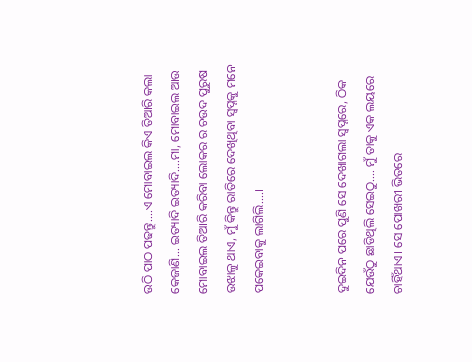ଉଠି ପାଠ ପଢନ୍ତୁ....ଏ ମୋବାଇଲ କିଏ ତିଆରି କଲା କେଜାଣି... ଇତ୍ୟାଦି ଇତ୍ୟାଦି....ମା, ମୋବାଇଲ ଆଉ ମୋବାଇଲ ତିଆରି କରିବା ଲୋକର ର ଚଉଦ ପୁରୁଷ ଉଝାଳୁ ଥାଏ, ମୁଁ କିନ୍ତୁ ରାତିରେ ଦେଖିଥିବା ସ୍ବପ୍ନକୁ ମନେ ପକେଇବାକୁ ଲାଗିଲି....।


ଦୁଇଦିନ ପରେ ପୁଣି ସେ ଦେଖାଗଲା ସ୍ବପ୍ନରେ, ଠିକ ଯେଉଁଠୁ ଛାଡିଥିଲି ସେଇଠୁ.... ମୁଁ ତାକୁ ଏକ ଲୟରେ ଚାହିଁଥାଏ। ସେ ପୋଖରୀ ଭିତରେ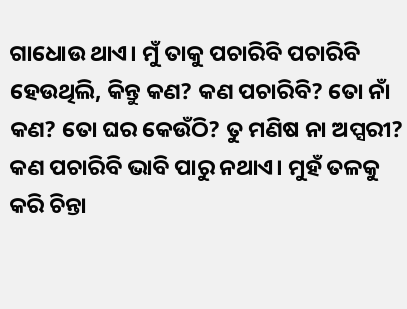ଗାଧୋଉ ଥାଏ। ମୁଁ ତାକୁ ପଚାରିବି ପଚାରିବି ହେଉଥିଲି, କିନ୍ତୁ କଣ? କଣ ପଚାରିବି? ତୋ ନାଁ କଣ? ତୋ ଘର କେଉଁଠି? ତୁ ମଣିଷ ନା ଅପ୍ସରୀ? କଣ ପଚାରିବି ଭାବି ପାରୁ ନଥାଏ। ମୁହଁ ତଳକୁ କରି ଚିନ୍ତା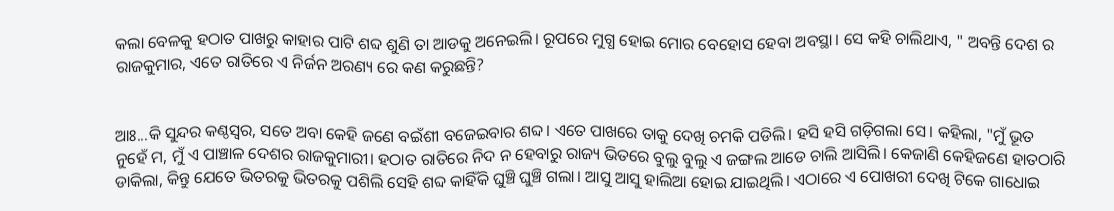କଲା ବେଳକୁ ହଠାତ ପାଖରୁ କାହାର ପାଟି ଶବ୍ଦ ଶୁଣି ତା ଆଡକୁ ଅନେଇଲି। ରୂପରେ ମୁଗ୍ଧ ହୋଇ ମୋର ବେହୋସ ହେବା ଅବସ୍ଥା। ସେ କହି ଚାଲିଥାଏ, " ଅବନ୍ତି ଦେଶ ର ରାଜକୁମାର, ଏତେ ରାତିରେ ଏ ନିର୍ଜନ ଅରଣ୍ୟ ରେ କଣ କରୁଛନ୍ତି?


ଆଃ...କି ସୁନ୍ଦର କଣ୍ଠସ୍ୱର, ସତେ ଅବା କେହି ଜଣେ ବଇଁଶୀ ବଜେଇବାର ଶବ୍ଦ। ଏତେ ପାଖରେ ତାକୁ ଦେଖି ଚମକି ପଡିଲି। ହସି ହସି ଗଡ଼ିଗଲା ସେ। କହିଲା, "ମୁଁ ଭୂତ ନୁହେଁ ମ, ମୁଁ ଏ ପାଞ୍ଚାଳ ଦେଶର ରାଜକୁମାରୀ। ହଠାତ ରାତିରେ ନିଦ ନ ହେବାରୁ ରାଜ୍ୟ ଭିତରେ ବୁଲୁ ବୁଲୁ ଏ ଜଙ୍ଗଲ ଆଡେ ଚାଲି ଆସିଲି। କେଜାଣି କେହିଜଣେ ହାତଠାରି ଡାକିଲା, କିନ୍ତୁ ଯେତେ ଭିତରକୁ ଭିତରକୁ ପଶିଲି ସେହି ଶବ୍ଦ କାହିଁକି ଘୁଞ୍ଚି ଘୁଞ୍ଚି ଗଲା। ଆସୁ ଆସୁ ହାଲିଆ ହୋଇ ଯାଇଥିଲି। ଏଠାରେ ଏ ପୋଖରୀ ଦେଖି ଟିକେ ଗାଧୋଇ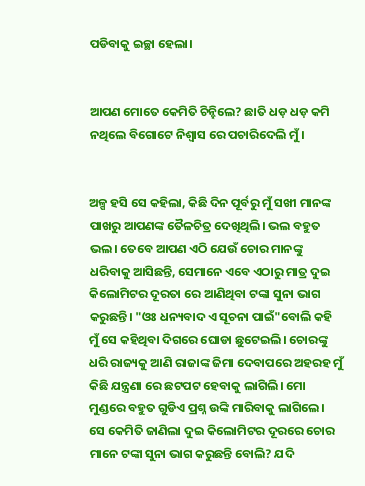ପଡିବାକୁ ଇଚ୍ଛା ହେଲା।


ଆପଣ ମୋତେ କେମିତି ଚିନ୍ହିଲେ? ଛାତି ଧଡ଼ ଧଡ଼ କମି ନଥିଲେ ବିଗୋଟେ ନିଶ୍ୱାସ ରେ ପଚାରିଦେଲି ମୁଁ।


ଅଳ୍ପ ହସି ସେ କହିଲା, କିଛି ଦିନ ପୂର୍ବରୁ ମୁଁ ସଖୀ ମାନଙ୍କ ପାଖରୁ ଆପଣଙ୍କ ତୈଳଚିତ୍ର ଦେଖିଥିଲି। ଭଲ ବହୁତ ଭଲ। ତେବେ ଆପଣ ଏଠି ଯେଉଁ ଚୋର ମାନଙ୍କୁ ଧରିବାକୁ ଆସିଛନ୍ତି, ସେମାନେ ଏବେ ଏଠାରୁ ମାତ୍ର ଦୁଇ କିଲୋମିଟର ଦୂରତା ରେ ଆଣିଥିବା ଟଙ୍କା ସୁନା ଭାଗ କରୁଛନ୍ତି। "ଓଃ ଧନ୍ୟବାଦ ଏ ସୂଚନା ପାଇଁ"ବୋଲି କହି ମୁଁ ସେ କହିଥିବା ଦିଗରେ ଘୋଡା ଛୁଟେଇଲି। ଚୋରଙ୍କୁ ଧରି ରାଜ୍ୟକୁ ଆଣି ରାଜାଙ୍କ ଜିମା ଦେବାପରେ ଅହରହ ମୁଁ କିଛି ଯନ୍ତ୍ରଣା ରେ ଛଟପଟ ହେବାକୁ ଲାଗିଲି। ମୋ ମୁଣ୍ଡରେ ବହୁତ ଗୁଡିଏ ପ୍ରଶ୍ନ ଉଙ୍କି ମାରିବାକୁ ଲାଗିଲେ। ସେ କେମିତି ଜାଣିଲା ଦୁଇ କିଲୋମିଟର ଦୂରରେ ଚୋର ମାନେ ଟଙ୍କା ସୁନା ଭାଗ କରୁଛନ୍ତି ବୋଲି? ଯଦି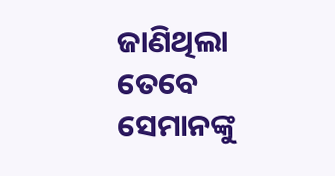ଜାଣିଥିଲା ତେବେ ସେମାନଙ୍କୁ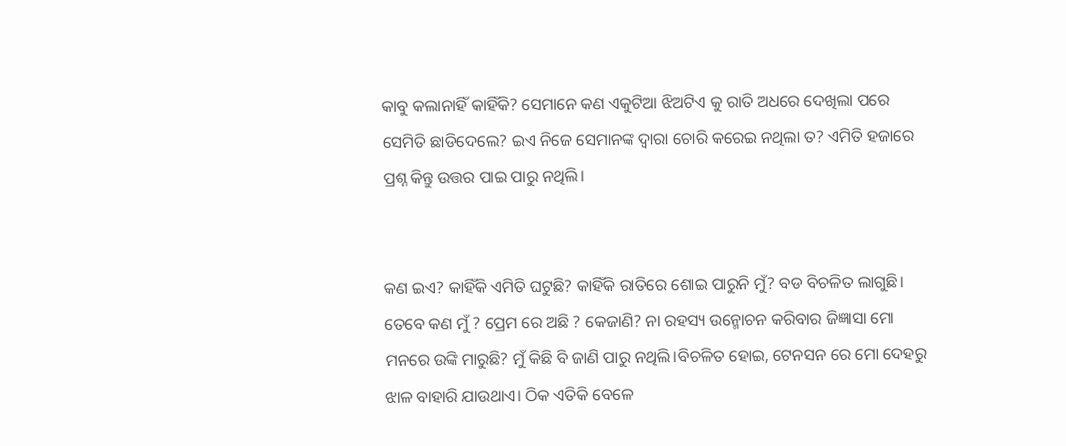କାବୁ କଲାନାହିଁ କାହିଁକି? ସେମାନେ କଣ ଏକୁଟିଆ ଝିଅଟିଏ କୁ ରାତି ଅଧରେ ଦେଖିଲା ପରେ ସେମିତି ଛାଡିଦେଲେ? ଇଏ ନିଜେ ସେମାନଙ୍କ ଦ୍ବାରା ଚୋରି କରେଇ ନଥିଲା ତ? ଏମିତି ହଜାରେ ପ୍ରଶ୍ନ କିନ୍ତୁ ଉତ୍ତର ପାଇ ପାରୁ ନଥିଲି।


କଣ ଇଏ? କାହିଁକି ଏମିତି ଘଟୁଛି? କାହିଁକି ରାତିରେ ଶୋଇ ପାରୁନି ମୁଁ? ବଡ ବିଚଳିତ ଲାଗୁଛି। ତେବେ କଣ ମୁଁ ? ପ୍ରେମ ରେ ଅଛି ? କେଜାଣି? ନା ରହସ୍ୟ ଉନ୍ମୋଚନ କରିବାର ଜିଜ୍ଞାସା ମୋ ମନରେ ଉଙ୍କି ମାରୁଛି? ମୁଁ କିଛି ବି ଜାଣି ପାରୁ ନଥିଲି।ବିଚଳିତ ହୋଇ, ଟେନସନ ରେ ମୋ ଦେହରୁ ଝାଳ ବାହାରି ଯାଉଥାଏ। ଠିକ ଏତିକି ବେଳେ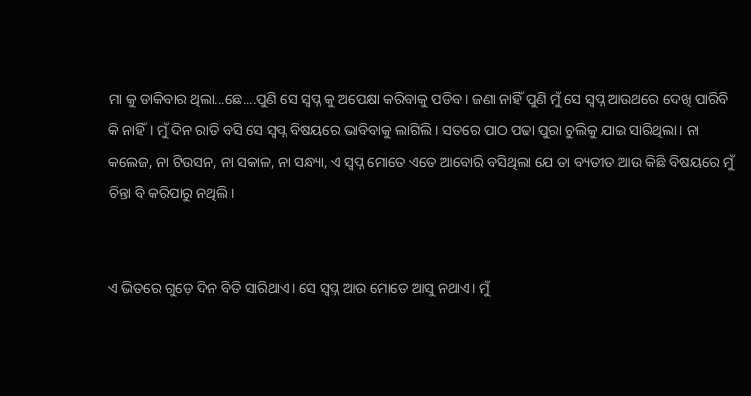ମା କୁ ଡାକିବାର ଥିଲା...ଛେ....ପୁଣି ସେ ସ୍ବପ୍ନ କୁ ଅପେକ୍ଷା କରିବାକୁ ପଡିବ। ଜଣା ନାହିଁ ପୁଣି ମୁଁ ସେ ସ୍ବପ୍ନ ଆଉଥରେ ଦେଖି ପାରିବି କି ନାହିଁ। ମୁଁ ଦିନ ରାତି ବସି ସେ ସ୍ବପ୍ନ ବିଷୟରେ ଭାବିବାକୁ ଲାଗିଲି। ସତରେ ପାଠ ପଢା ପୁରା ଚୁଲିକୁ ଯାଇ ସାରିଥିଲା। ନା କଲେଜ, ନା ଟିଉସନ, ନା ସକାଳ, ନା ସନ୍ଧ୍ୟା, ଏ ସ୍ବପ୍ନ ମୋତେ ଏତେ ଆବୋରି ବସିଥିଲା ଯେ ତା ବ୍ୟତୀତ ଆଉ କିଛି ବିଷୟରେ ମୁଁ ଚିନ୍ତା ବି କରିପାରୁ ନଥିଲି।


ଏ ଭିତରେ ଗୁଡ଼େ ଦିନ ବିତି ସାରିଥାଏ। ସେ ସ୍ବପ୍ନ ଆଉ ମୋତେ ଆସୁ ନଥାଏ। ମୁଁ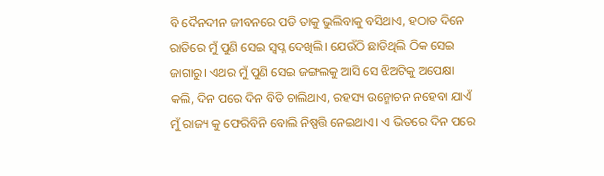ବି ଦୈନଦୀନ ଜୀବନରେ ପଡି ତାକୁ ଭୁଲିବାକୁ ବସିଥାଏ, ହଠାତ ଦିନେ ରାତିରେ ମୁଁ ପୁଣି ସେଇ ସ୍ବପ୍ନ ଦେଖିଲି। ଯେଉଁଠି ଛାଡିଥିଲି ଠିକ ସେଇ ଜାଗାରୁ। ଏଥର ମୁଁ ପୁଣି ସେଇ ଜଙ୍ଗଲକୁ ଆସି ସେ ଝିଅଟିକୁ ଅପେକ୍ଷା କଲି, ଦିନ ପରେ ଦିନ ବିତି ଚାଲିଥାଏ, ରହସ୍ୟ ଉନ୍ମୋଚନ ନହେବା ଯାଏଁ ମୁଁ ରାଜ୍ୟ କୁ ଫେରିବିନି ବୋଲି ନିଷ୍ପତ୍ତି ନେଇଥାଏ। ଏ ଭିତରେ ଦିନ ପରେ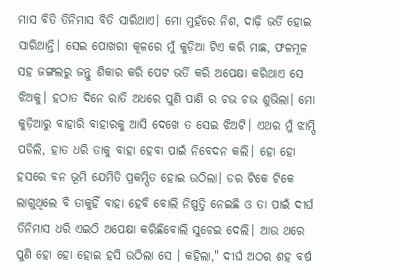ମାସ ବିତି ତିନିମାସ ବିତି ସାରିଥାଏ। ମୋ ମୁହଁରେ ନିଶ, ଦାଢ଼ି ଭର୍ତି ହୋଇ ସାରିଥାନ୍ତି। ସେଇ ପୋଖରୀ କୂଳରେ ମୁଁ କୁଡ଼ିଆ ଟିଏ କରି ମାଛ, ଫଳମୂଳ ସହ ଜଙ୍ଗଲରୁ ଜନ୍ତୁ ଶିକାର କରି ପେଟ ଭର୍ତି କରି ଅପେକ୍ଷା କରିଥାଏ ସେ ଝିଅକୁ। ହଠାତ ଦିନେ ରାତି ଅଧରେ ପୁଣି ପାଣି ର ଚଭ ଚଭ ଶୁଭିଲା। ମୋ କୁଡ଼ିଆରୁ ବାହାରି ବାହାରକୁ ଆସି ଦେଖେ ତ ସେଇ ଝିଅଟି। ଏଥର ମୁଁ ଝାମ୍ପି ପଡିଲି, ହାତ ଧରି ତାକୁ ବାହା ହେବା ପାଇଁ ନିବେଦନ କଲି। ହୋ ହୋ ହସରେ ବନ ଭୂମି ଯେମିତି ପ୍ରକମ୍ପିତ ହୋଇ ଉଠିଲା। ଡର ଟିକେ ଟିକେ ଲାଗୁଥିଲେ ବି ତାକୁହିଁ ବାହା ହେବି ବୋଲି ନିଷ୍ପତ୍ତି ନେଇଛି ଓ ତା ପାଇଁ ଦୀର୍ଘ ତିନିମାସ ଧରି ଏଇଠି ଅପେକ୍ଷା କରିଛିବୋଲି ସୁଚେଇ ଦେଲି। ଆଉ ଥରେ ପୁଣି ହୋ ହୋ ହୋଇ ହସି ଉଠିଲା ସେ । କହିଲା," ଦୀର୍ଘ ଅଠର ଶହ ବର୍ଷ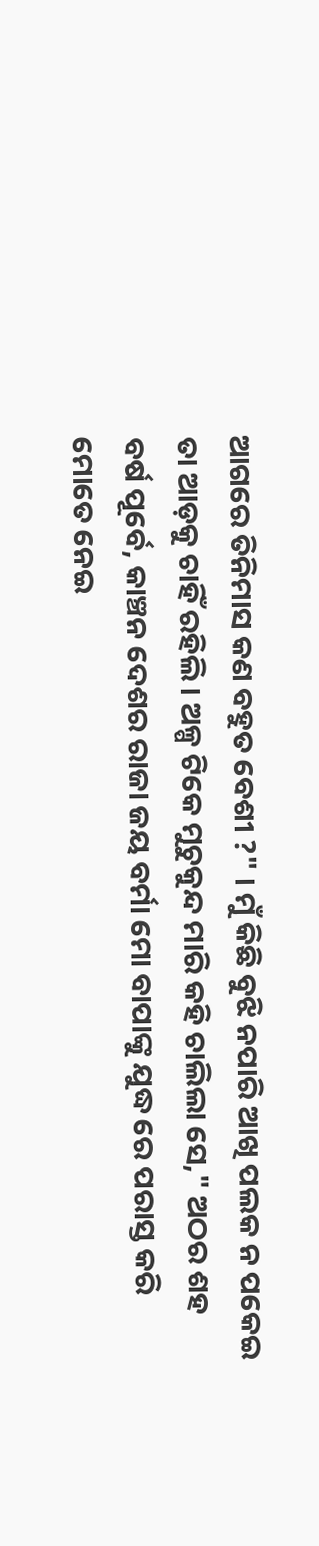ଆଗରେ ତିନିମାସ କଣ ବହୁତ ବେଶୀ ?" । ମୁଁ କିଛି ବୁଝି ନପାରି ଆଖି ପଲକ ନ ପକେଇ ତା ଆଡ଼କୁ ଚାହିଁ ରହିଲି। ଅଳ୍ପ ଟିକେ ମୁଚୁକୁନ୍ଦ ମାରି କହି ଚାଲିଲା ସେ," ଅଠର ଶହ ବର୍ଷ ପୂର୍ବେ, କାଞ୍ଚନ ଦେଶର ରାଜା ଜୟ ବର୍ମା ମୋ ବାପାଙ୍କୁ ଯୁଦ୍ଧ ରେ ପରାସ୍ତ କରି ମୋତେ ନେଇ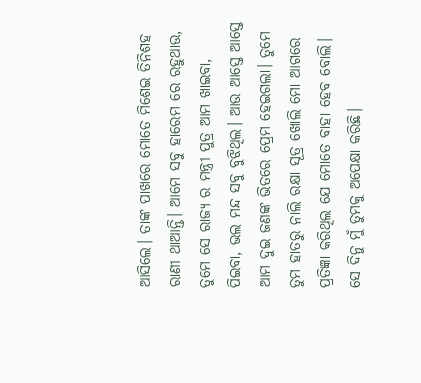ଆସିଲେ। ତାଙ୍କ ପାଖରେ ମୋତେ ମିଶେଇ ତିନିଶହ ରାଣୀ ଥାଆନ୍ତି। ଆମେ ସବୁ ହାରେମ ରେ ରହୁଥାଉ, ତୁମେ ସେ ରାଜ୍ୟ ର ମନ୍ତ୍ରୀ ପୁତ୍ର ଆମ ଖାଇବା, ପିଇବା, ଭଲ ମନ୍ଦ ସବୁ ବୁଝିଥିଲ। ଆଉ ଆସ୍ତେ ଆସ୍ତେ ଆମ ଦୁଇ ଜଣଙ୍କ ଭିତରେ ପ୍ରେମ ହେଇଗଲା। ତୁମେ ତୁମ ହାତରୁ ନାଲି ରକ୍ଷା ସୂତ୍ର ଖୋଲି ମୋ ଆଗରେ ପ୍ରତିଜ୍ଞା କରିଥିଲ ଯେ ମୋତେ ବାହା ହେବ ବୋଲି। ସେ ଦିନୁ ମୁଁ ତୁମକୁ ଅପେକ୍ଷା କରିଛି।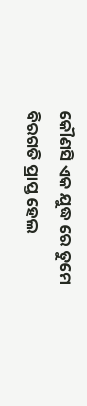କୌଣସି ଏକ ଯୁଦ୍ଧ ରେ ତୁମେ ବିରଗତି ପ୍ରାପ୍ତ ହେଲ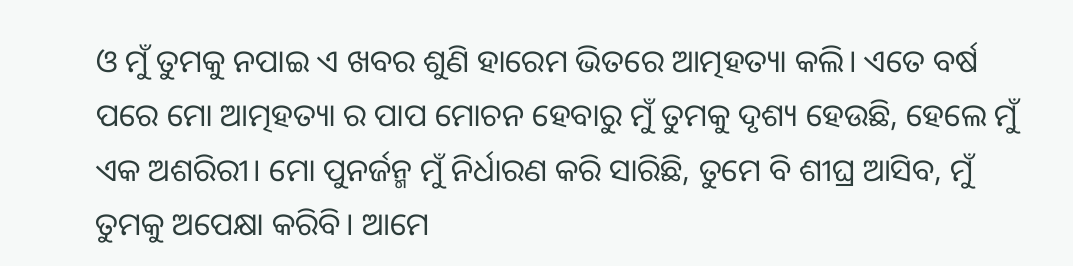ଓ ମୁଁ ତୁମକୁ ନପାଇ ଏ ଖବର ଶୁଣି ହାରେମ ଭିତରେ ଆତ୍ମହତ୍ୟା କଲି। ଏତେ ବର୍ଷ ପରେ ମୋ ଆତ୍ମହତ୍ୟା ର ପାପ ମୋଚନ ହେବାରୁ ମୁଁ ତୁମକୁ ଦୃଶ୍ୟ ହେଉଛି, ହେଲେ ମୁଁ ଏକ ଅଶରିରୀ। ମୋ ପୁନର୍ଜନ୍ମ ମୁଁ ନିର୍ଧାରଣ କରି ସାରିଛି, ତୁମେ ବି ଶୀଘ୍ର ଆସିବ, ମୁଁ ତୁମକୁ ଅପେକ୍ଷା କରିବି। ଆମେ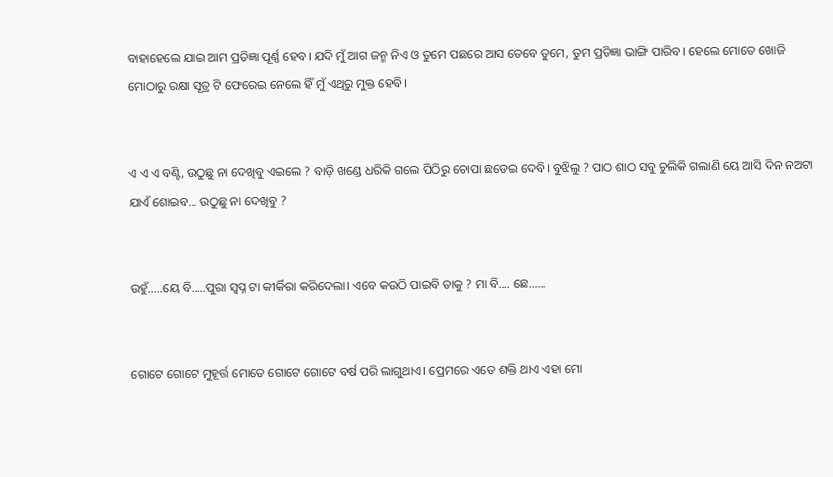ବାହାହେଲେ ଯାଇ ଆମ ପ୍ରତିଜ୍ଞା ପୂର୍ଣ୍ଣ ହେବ। ଯଦି ମୁଁ ଆଗ ଜନ୍ମ ନିଏ ଓ ତୁମେ ପଛରେ ଆସ ତେବେ ତୁମେ, ତୁମ ପ୍ରତିଜ୍ଞା ଭାଙ୍ଗି ପାରିବ। ହେଲେ ମୋତେ ଖୋଜି ମୋଠାରୁ ରକ୍ଷା ସୂତ୍ର ଟି ଫେରେଇ ନେଲେ ହିଁ ମୁଁ ଏଥିରୁ ମୁକ୍ତ ହେବି।


ଏ ଏ ଏ ବଣ୍ଟି, ଉଠୁଛୁ ନା ଦେଖିବୁ ଏଇଲେ ? ବାଡ଼ି ଖଣ୍ଡେ ଧରିକି ଗଲେ ପିଠିରୁ ଚୋପା ଛଡେଇ ଦେବି। ବୁଝିଲୁ ? ପାଠ ଶାଠ ସବୁ ଚୁଲିକି ଗଲାଣି ୟେ ଆସି ଦିନ ନଅଟା ଯାଏଁ ଶୋଇବ... ଉଠୁଛୁ ନା ଦେଖିବୁ ?


ଉହୁଁ.....ୟେ ବି.....ପୁରା ସ୍ବପ୍ନ ଟା କୀର୍କିରା କରିଦେଲା। ଏବେ କଉଠି ପାଇବି ତାକୁ ? ମା ବି.... ଛେ......


ଗୋଟେ ଗୋଟେ ମୁହୂର୍ତ୍ତ ମୋତେ ଗୋଟେ ଗୋଟେ ବର୍ଷ ପରି ଲାଗୁଥାଏ। ପ୍ରେମରେ ଏତେ ଶକ୍ତି ଥାଏ ଏହା ମୋ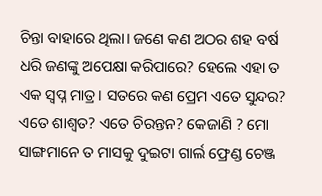ଚିନ୍ତା ବାହାରେ ଥିଲା। ଜଣେ କଣ ଅଠର ଶହ ବର୍ଷ ଧରି ଜଣଙ୍କୁ ଅପେକ୍ଷା କରିପାରେ? ହେଲେ ଏହା ତ ଏକ ସ୍ବପ୍ନ ମାତ୍ର। ସତରେ କଣ ପ୍ରେମ ଏତେ ସୁନ୍ଦର? ଏତେ ଶାଶ୍ୱତ? ଏତେ ଚିରନ୍ତନ? କେଜାଣି ? ମୋ ସାଙ୍ଗମାନେ ତ ମାସକୁ ଦୁଇଟା ଗାର୍ଲ ଫ୍ରେଣ୍ଡ ଚେଞ୍ଜ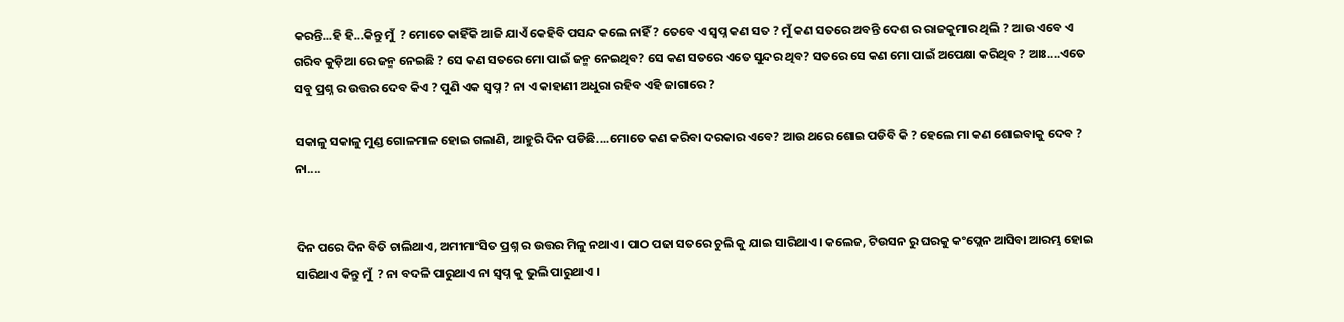କରନ୍ତି...ହି ହି...କିନ୍ତୁ ମୁଁ  ? ମୋତେ କାହିଁକି ଆଜି ଯାଏଁ କେହିବି ପସନ୍ଦ କଲେ ନାହିଁ ? ତେବେ ଏ ସ୍ବପ୍ନ କଣ ସତ ? ମୁଁ କଣ ସତରେ ଅବନ୍ତି ଦେଶ ର ରାଜକୁମାର ଥିଲି ? ଆଉ ଏବେ ଏ ଗରିବ କୁଡ଼ିଆ ରେ ଜନ୍ମ ନେଇଛି ? ସେ କଣ ସତରେ ମୋ ପାଇଁ ଜନ୍ମ ନେଇଥିବ? ସେ କଣ ସତରେ ଏତେ ସୁନ୍ଦର ଥିବ? ସତରେ ସେ କଣ ମୋ ପାଇଁ ଅପେକ୍ଷା କରିଥିବ ? ଆଃ....ଏତେ ସବୁ ପ୍ରଶ୍ନ ର ଉତ୍ତର ଦେବ କିଏ ? ପୁଣି ଏକ ସ୍ବପ୍ନ ? ନା ଏ କାହାଣୀ ଅଧୁରା ରହିବ ଏହି ଜାଗାରେ ?

ସକାଳୁ ସକାଳୁ ମୁଣ୍ଡ ଗୋଳମାଳ ହୋଇ ଗଲାଣି, ଆହୁରି ଦିନ ପଡିଛି....ମୋତେ କଣ କରିବା ଦରକାର ଏବେ? ଆଉ ଥରେ ଶୋଇ ପଡିବି କି ? ହେଲେ ମା କଣ ଶୋଇବାକୁ ଦେବ ? ନା....


ଦିନ ପରେ ଦିନ ବିତି ଚାଲିଥାଏ, ଅମୀମାଂସିତ ପ୍ରଶ୍ନ ର ଉତ୍ତର ମିଳୁ ନଥାଏ। ପାଠ ପଢା ସତରେ ଚୁଲି କୁ ଯାଇ ସାରିଥାଏ। କଲେଜ, ଟିଉସନ ରୁ ଘରକୁ କଂପ୍ଲେନ ଆସିବା ଆରମ୍ଭ ହୋଇ ସାରିଥାଏ କିନ୍ତୁ ମୁଁ  ? ନା ବଦଳି ପାରୁଥାଏ ନା ସ୍ବପ୍ନ କୁ ଭୁଲି ପାରୁଥାଏ ।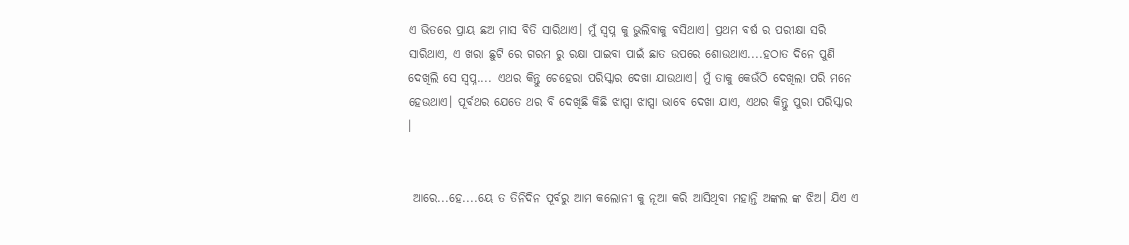ଏ ଭିତରେ ପ୍ରାୟ ଛଅ ମାସ ବିତି ସାରିଥାଏ। ମୁଁ ସ୍ବପ୍ନ କୁ ଭୁଲିବାକୁ ବସିଥାଏ। ପ୍ରଥମ ବର୍ଷ ର ପରୀକ୍ଷା ସରି ସାରିଥାଏ, ଏ ଖରା ଛୁଟି ରେ ଗରମ ରୁ ରକ୍ଷା ପାଇବା ପାଇଁ ଛାତ ଉପରେ ଶୋଉଥାଏ....ହଠାତ ଦିନେ ପୁଣି ଦେଖିଲି ସେ ସ୍ବପ୍ନ.... ଏଥର କିନ୍ତୁ ଚେହେରା ପରିସ୍କାର ଦେଖା ଯାଉଥାଏ। ମୁଁ ତାକୁ କେଉଁଠି ଦେଖିଲା ପରି ମନେ ହେଉଥାଏ। ପୂର୍ବଥର ଯେତେ ଥର ବି ଦେଖିଛି କିଛି ଝାପ୍ସା ଝାପ୍ସା ଭାବେ ଦେଖା ଯାଏ, ଏଥର କିନ୍ତୁ ପୁରା ପରିସ୍କାର ।


 ଆରେ...ହେ....ୟେ ତ ତିନିଦିନ ପୂର୍ବରୁ ଆମ କଲୋନୀ କୁ ନୂଆ କରି ଆସିଥିବା ମହାନ୍ତି ଅଙ୍କଲ ଙ୍କ ଝିଅ। ଯିଏ ଏ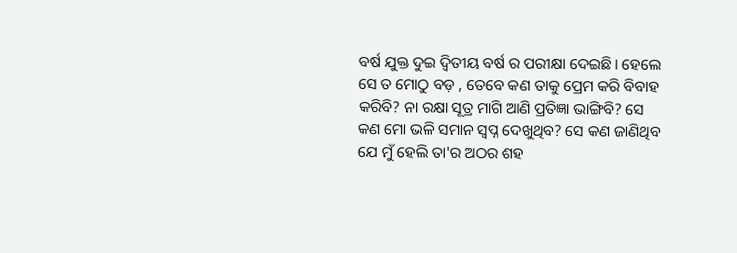ବର୍ଷ ଯୁକ୍ତ ଦୁଇ ଦ୍ଵିତୀୟ ବର୍ଷ ର ପରୀକ୍ଷା ଦେଇଛି। ହେଲେ ସେ ତ ମୋଠୁ ବଡ଼ , ତେବେ କଣ ତାକୁ ପ୍ରେମ କରି ବିବାହ କରିବି? ନା ରକ୍ଷା ସୂତ୍ର ମାଗି ଆଣି ପ୍ରତିଜ୍ଞା ଭାଙ୍ଗିବି? ସେ କଣ ମୋ ଭଳି ସମାନ ସ୍ବପ୍ନ ଦେଖୁଥିବ? ସେ କଣ ଜାଣିଥିବ ଯେ ମୁଁ ହେଲି ତା'ର ଅଠର ଶହ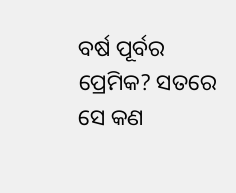ବର୍ଷ ପୂର୍ବର ପ୍ରେମିକ? ସତରେ ସେ କଣ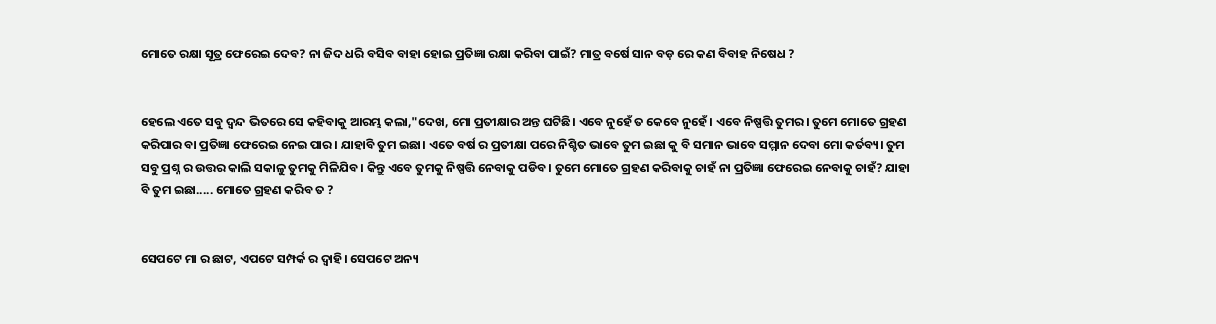ମୋତେ ରକ୍ଷା ସୂତ୍ର ଫେରେଇ ଦେବ? ନା ଜିଦ ଧରି ବସିବ ବାହା ହୋଇ ପ୍ରତିଜ୍ଞା ରକ୍ଷା କରିବା ପାଇଁ? ମାତ୍ର ବର୍ଷେ ସାନ ବଡ଼ ରେ କଣ ବିବାହ ନିଷେଧ ?


ହେଲେ ଏତେ ସବୁ ଦ୍ବନ୍ଦ ଭିତରେ ସେ କହିବାକୁ ଆରମ୍ଭ କଲା,"ଦେଖ, ମୋ ପ୍ରତୀକ୍ଷାର ଅନ୍ତ ଘଟିଛି। ଏବେ ନୁହେଁ ତ କେବେ ନୁହେଁ। ଏବେ ନିଷ୍ପତ୍ତି ତୁମର। ତୁମେ ମୋତେ ଗ୍ରହଣ କରିପାର ବା ପ୍ରତିଜ୍ଞା ଫେରେଇ ନେଇ ପାର। ଯାହାବି ତୁମ ଇଛା। ଏତେ ବର୍ଷ ର ପ୍ରତୀକ୍ଷା ପରେ ନିଶ୍ଚିତ ଭାବେ ତୁମ ଇଛା କୁ ବି ସମାନ ଭାବେ ସମ୍ମାନ ଦେବା ମୋ କର୍ତବ୍ୟ। ତୁମ ସବୁ ପ୍ରଶ୍ନ ର ଉତ୍ତର କାଲି ସକାଳୁ ତୁମକୁ ମିଳିଯିବ। କିନ୍ତୁ ଏବେ ତୁମକୁ ନିଷ୍ପତ୍ତି ନେବାକୁ ପଡିବ। ତୁମେ ମୋତେ ଗ୍ରହଣ କରିବାକୁ ଚାହଁ ନା ପ୍ରତିଜ୍ଞା ଫେରେଇ ନେବାକୁ ଚାହଁ? ଯାହା ବି ତୁମ ଇଛା..... ମୋତେ ଗ୍ରହଣ କରିବ ତ ?


ସେପଟେ ମା ର ଛାଟ, ଏପଟେ ସମ୍ପର୍କ ର ଦ୍ବାହି। ସେପଟେ ଅନ୍ୟ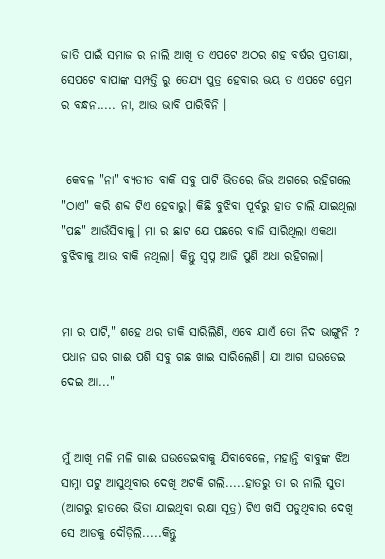ଜାତି ପାଇଁ ସମାଜ ର ନାଲି ଆଖି ତ ଏପଟେ ଅଠର ଶହ ବର୍ଷର ପ୍ରତୀକ୍ଷା, ସେପଟେ ବାପାଙ୍କ ସମ୍ପତ୍ତି ରୁ ତେଯ୍ୟ ପୁତ୍ର ହେବାର ଭୟ ତ ଏପଟେ ପ୍ରେମ ର ବନ୍ଧନ..... ନା, ଆଉ ଭାବି ପାରିବିନି ।


 କେବଳ "ନା" ବ୍ୟତୀତ ବାକି ସବୁ ପାଟି ଭିତରେ ଜିଭ ଅଗରେ ରହିଗଲେ "ଠାଏ" କରି ଶବ୍ଦ ଟିଏ ହେବାରୁ। କିଛି ବୁଝିବା ପୂର୍ବରୁ ହାତ ଚାଲି ଯାଇଥିଲା "ପଛ" ଆଉଁସିବାକୁ। ମା ର ଛାଟ ଯେ ପଛରେ ବାଜି ସାରିଥିଲା ଏକଥା ବୁଝିବାକୁ ଆଉ ବାକି ନଥିଲା। କିନ୍ତୁ ସ୍ବପ୍ନ ଆଜି ପୁଣି ଅଧା ରହିଗଲା।


ମା ର ପାଟି," ଶହେ ଥର ଡାକି ସାରିଲିଣି, ଏବେ ଯାଏଁ ତୋ ନିଦ ଭାଙ୍ଗୁନି ? ପଧାନ ଘର ଗାଈ ପଶି ସବୁ ଗଛ ଖାଇ ସାରିଲେଣି। ଯା ଆଗ ଘଉଡେଇ ଦେଇ ଆ..."


ମୁଁ ଆଖି ମଳି ମଳି ଗାଈ ଘଉଡେଇବାକୁ ଯିବାବେଳେ, ମହାନ୍ତି ବାବୁଙ୍କ ଝିଅ ସାମ୍ନା ପଟୁ ଆସୁଥିବାର ଦେଖି ଅଟକି ଗଲି.....ହାତରୁ ତା ର ନାଲି ସୁତା (ଆଗରୁ ହାତରେ ଭିଡା ଯାଇଥିବା ରକ୍ଷା ସୂତ୍ର) ଟିଏ ଖସି ପଡୁଥିବାର ଦେଖି ସେ ଆଡକୁ ଦୌଡ଼ିଲି.....କିନ୍ତୁ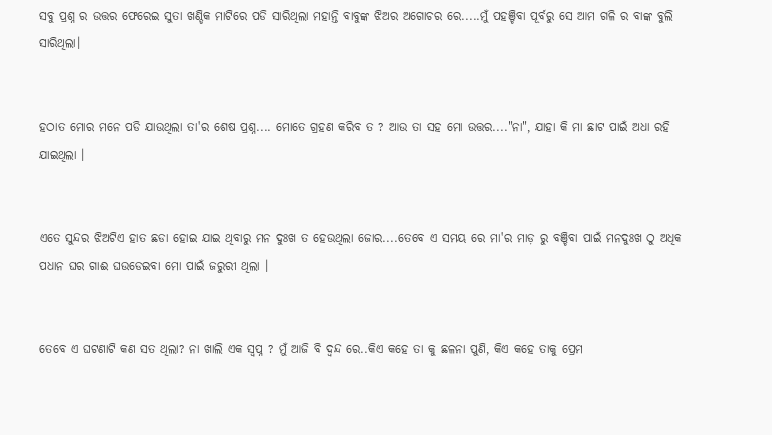ସବୁ ପ୍ରଶ୍ନ ର ଉତ୍ତର ଫେରେଇ ସୁତା ଖଣ୍ଡିକ ମାଟିରେ ପଡି ସାରିଥିଲା ମହାନ୍ତି ବାବୁଙ୍କ ଝିଅର ଅଗୋଚର ରେ.....ମୁଁ ପହଞ୍ଚିବା ପୂର୍ବରୁ ସେ ଆମ ଗଳି ର ବାଙ୍କ ବୁଲି ସାରିଥିଲା।


ହଠାତ ମୋର ମନେ ପଡି ଯାଉଥିଲା ତା'ର ଶେଷ ପ୍ରଶ୍ନ.... ମୋତେ ଗ୍ରହଣ କରିବ ତ ? ଆଉ ତା ସହ ମୋ ଉତ୍ତର...."ନା", ଯାହା କି ମା ଛାଟ ପାଇଁ ଅଧା ରହି ଯାଇଥିଲା ।


ଏତେ ସୁନ୍ଦର ଝିଅଟିଏ ହାତ ଛଡା ହୋଇ ଯାଇ ଥିବାରୁ ମନ ଦୁଃଖ ତ ହେଉଥିଲା ଜୋର....ତେବେ ଏ ସମୟ ରେ ମା'ର ମାଡ଼ ରୁ ବଞ୍ଚିବା ପାଇଁ ମନଦୁଃଖ ଠୁ ଅଧିକ ପଧାନ ଘର ଗାଈ ଘଉଡେଇବା ମୋ ପାଇଁ ଜରୁରୀ ଥିଲା ।


ତେବେ ଏ ଘଟଣାଟି କଣ ସତ ଥିଲା? ନା ଖାଲି ଏକ ସ୍ବପ୍ନ ? ମୁଁ ଆଜି ବି ଦ୍ଵନ୍ଦ ରେ..କିଏ କହେ ତା କୁ ଛଳନା ପୁଣି, କିଏ କହେ ତାକୁ ପ୍ରେମ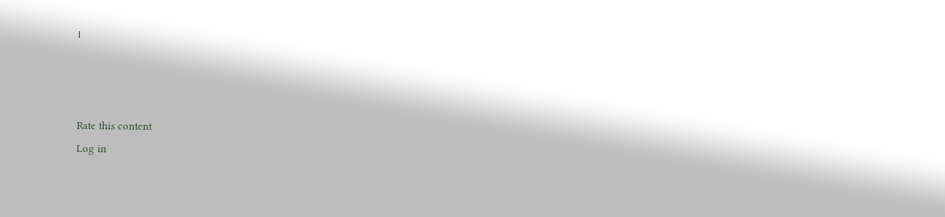।



Rate this content
Log in